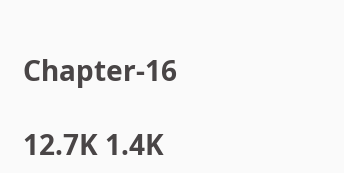Chapter-16

12.7K 1.4K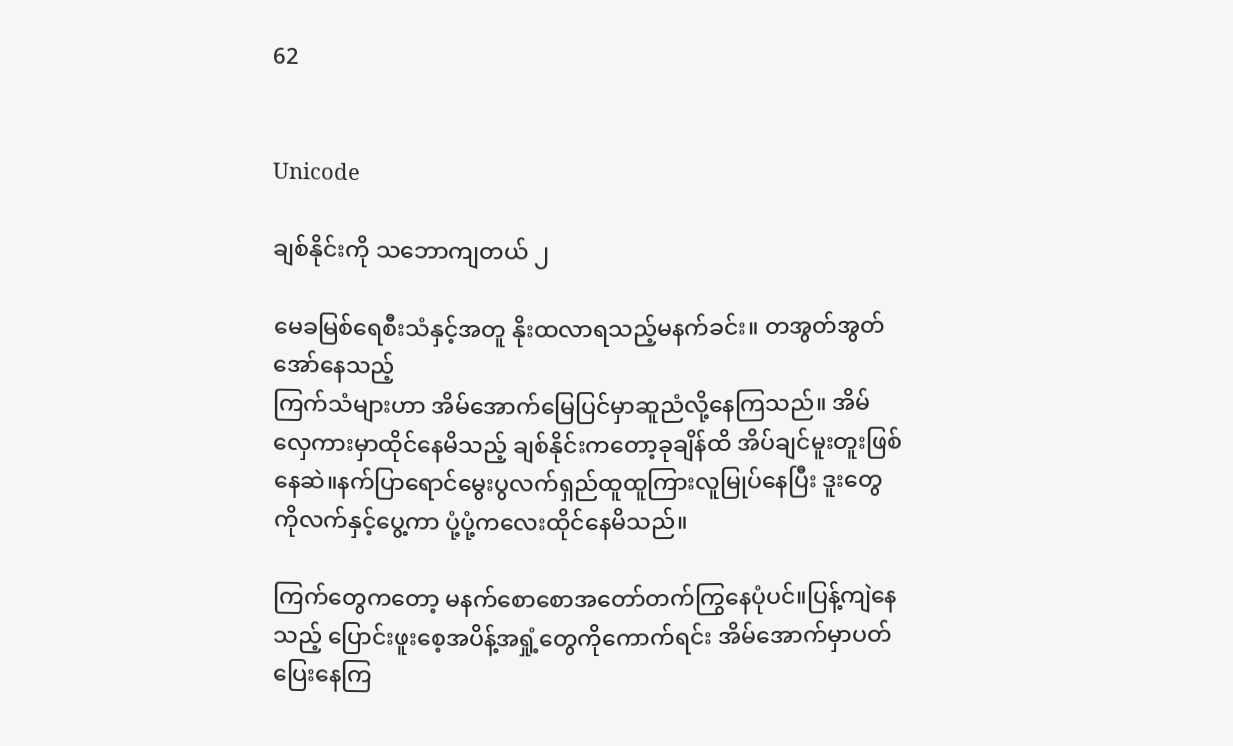62


Unicode

ချစ်နိုင်းကို သဘောကျတယ် ၂

မေခမြစ်ရေစီးသံနှင့်အတူ နိုးထလာရသည့်မနက်ခင်း။ တအွတ်အွတ်အော်နေသည့်
ကြက်သံများဟာ အိမ်အောက်မြေပြင်မှာဆူညံလို့နေကြသည်။ အိမ်လှေကားမှာထိုင်နေမိသည့် ချစ်နိုင်းကတော့ခုချိန်ထိ အိပ်ချင်မူးတူးဖြစ်နေဆဲ။နက်ပြာရောင်မွေးပွလက်ရှည်ထူထူကြားလူမြုပ်နေပြီး ဒူး‌တွေကိုလက်နှင့်ပွေ့ကာ ပုံ့ပုံ့ကလေးထိုင်နေမိသည်။

ကြက်တွေကတော့ မနက်စောစောအတော်တက်ကြွနေပုံပင်။ပြန့်ကျဲနေသည့် ပြောင်းဖူးစေ့အပိန့်အရှုံ့တွေကိုကောက်ရင်း အိမ်အောက်မှာပတ်ပြေးနေကြ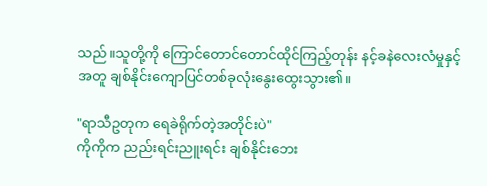သည်။သူတို့ကို ကြောင်တောင်တောင်ထိုင်ကြည့်တုန်း နင့်ခနဲလေးလံမှုနှင့်အတူ ချစ်နိုင်းကျောပြင်တစ်ခုလုံးနွေးထွေးသွား၏။

"ရာသီဥတုက ရေခဲရိုက်တဲ့အတိုင်းပဲ"
ကိုကိုက ညည်းရင်းညူးရင်း ချစ်နိုင်းဘေး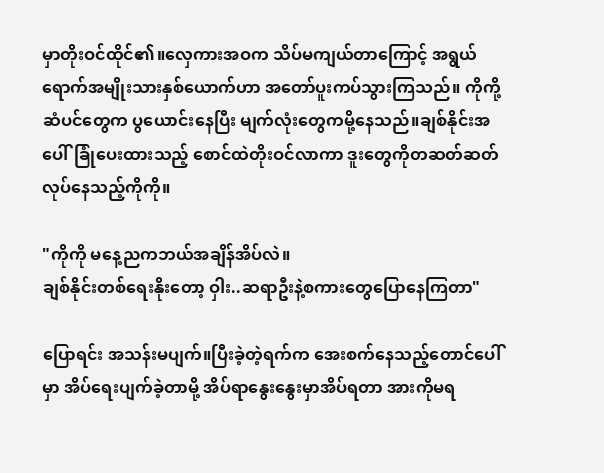မှာတိုးဝင်ထိုင်၏။လှေကားအဝက သိပ်မကျယ်တာကြောင့် ‌အရွယ်ရောက်အမျိုးသားနှစ်ယောက်ဟာ အတော်ပူးကပ်သွားကြသည်။ ကိုကို့ဆံပင်တွေက ပွယောင်းနေပြီး မျက်လုံးတွေကမို့နေသည်။ချစ်နိုင်းအပေါ်ခြုံပေးထားသည့် စောင်ထဲတိုးဝင်လာကာ ဒူးတွေကိုတဆတ်ဆတ်လုပ်နေသည့်ကိုကို။

"ကိုကို မနေ့ညကဘယ်အချိန်အိပ်လဲ။
ချစ်နိုင်းတစ်ရေးနိုးတော့ ဝှါး..ဆရာဦးနဲ့စကားတွေပြောနေကြတာ"

ပြောရင်း အသန်းမပျက်။ပြီးခဲ့တဲ့ရက်က အေးစက်နေသည့်တောင်ပေါ်မှာ အိပ်ရေးပျက်ခဲ့တာမို့ အိပ်ရာနွေးနွေးမှာအိပ်ရတာ အားကိုမရ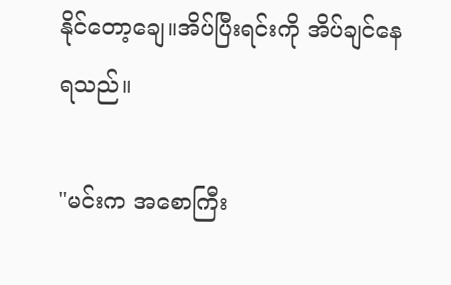နိုင်တော့ချေ။အိပ်ပြီးရင်းကို အိပ်ချင်နေရသည်။

"မင်းက အစောကြီး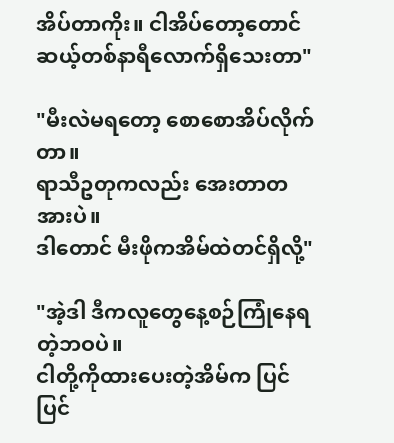အိပ်တာကိုး။ ငါအိပ်တော့တောင် ဆယ့်တစ်နာရီလောက်ရှိသေးတာ"

"မီးလဲမရတော့ စောစောအိပ်လိုက်တာ။
ရာသီဥတုကလည်း အေးတာတအားပဲ။
ဒါတောင် မီးဖိုကအိမ်ထဲတင်ရှိလို့"

"အဲ့ဒါ ဒီကလူတွေနေ့စဉ်ကြုံနေရတဲ့ဘဝပဲ။
ငါတို့ကိုထားပေးတဲ့အိမ်က ပြင်ပြင်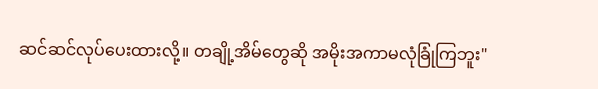ဆင်ဆင်လုပ်ပေးထားလို့။ တချို့အိမ်တွေဆို အမိုးအကာမလုံခြုံကြဘူး"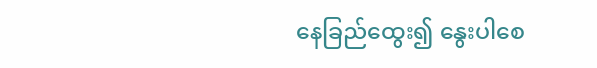နေခြည်ထွေး၍ နွေးပါစေ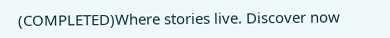(COMPLETED)Where stories live. Discover now